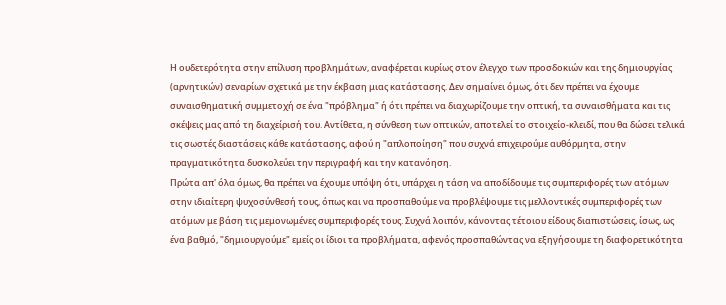Η ουδετερότητα στην επίλυση προβλημάτων, αναφέρεται κυρίως στον έλεγχο των προσδοκιών και της δημιουργίας (αρνητικών) σεναρίων σχετικά με την έκβαση μιας κατάστασης. Δεν σημαίνει όμως, ότι δεν πρέπει να έχουμε συναισθηματική συμμετοχή σε ένα "πρόβλημα" ή ότι πρέπει να διαχωρίζουμε την οπτική, τα συναισθήματα και τις σκέψεις μας από τη διαχείρισή του. Αντίθετα, η σύνθεση των οπτικών, αποτελεί το στοιχείο-κλειδί, που θα δώσει τελικά τις σωστές διαστάσεις κάθε κατάστασης, αφού η "απλοποίηση" που συχνά επιχειρούμε αυθόρμητα, στην πραγματικότητα δυσκολεύει την περιγραφή και την κατανόηση.
Πρώτα απ' όλα όμως, θα πρέπει να έχουμε υπόψη ότι, υπάρχει η τάση να αποδίδουμε τις συμπεριφορές των ατόμων στην ιδιαίτερη ψυχοσύνθεσή τους, όπως και να προσπαθούμε να προβλέψουμε τις μελλοντικές συμπεριφορές των ατόμων με βάση τις μεμονωμένες συμπεριφορές τους. Συχνά λοιπόν, κάνοντας τέτοιου είδους διαπιστώσεις, ίσως, ως ένα βαθμό, "δημιουργούμε" εμείς οι ίδιοι τα προβλήματα, αφενός προσπαθώντας να εξηγήσουμε τη διαφορετικότητα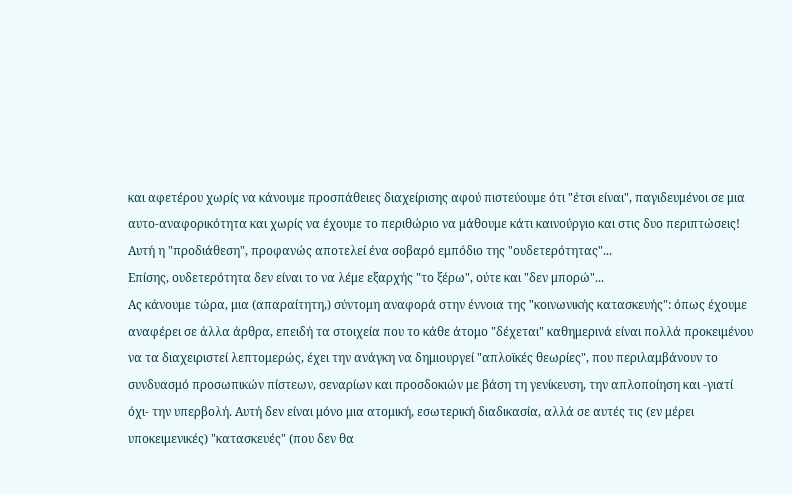και αφετέρου χωρίς να κάνουμε προσπάθειες διαχείρισης αφού πιστεύουμε ότι "έτσι είναι", παγιδευμένοι σε μια αυτο-αναφορικότητα και χωρίς να έχουμε το περιθώριο να μάθουμε κάτι καινούργιο και στις δυο περιπτώσεις! Αυτή η "προδιάθεση", προφανώς αποτελεί ένα σοβαρό εμπόδιο της "ουδετερότητας"...
Επίσης, ουδετερότητα δεν είναι το να λέμε εξαρχής "το ξέρω", ούτε και "δεν μπορώ"...
Ας κάνουμε τώρα, μια (απαραίτητη,) σύντομη αναφορά στην έννοια της "κοινωνικής κατασκευής": όπως έχουμε αναφέρει σε άλλα άρθρα, επειδή τα στοιχεία που το κάθε άτομο "δέχεται" καθημερινά είναι πολλά προκειμένου να τα διαχειριστεί λεπτομερώς, έχει την ανάγκη να δημιουργεί "απλοϊκές θεωρίες", που περιλαμβάνουν το συνδυασμό προσωπικών πίστεων, σεναρίων και προσδοκιών με βάση τη γενίκευση, την απλοποίηση και -γιατί όχι- την υπερβολή. Αυτή δεν είναι μόνο μια ατομική, εσωτερική διαδικασία, αλλά σε αυτές τις (εν μέρει υποκειμενικές) "κατασκευές" (που δεν θα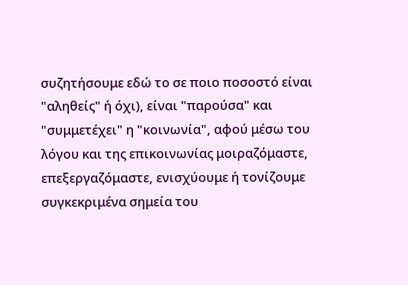συζητήσουμε εδώ το σε ποιο ποσοστό είναι "αληθείς" ή όχι), είναι "παρούσα" και "συμμετέχει" η "κοινωνία", αφού μέσω του λόγου και της επικοινωνίας μοιραζόμαστε, επεξεργαζόμαστε, ενισχύουμε ή τονίζουμε συγκεκριμένα σημεία του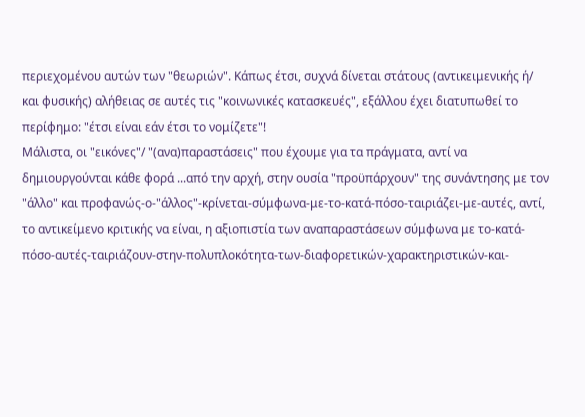περιεχομένου αυτών των "θεωριών". Κάπως έτσι, συχνά δίνεται στάτους (αντικειμενικής ή/ και φυσικής) αλήθειας σε αυτές τις "κοινωνικές κατασκευές", εξάλλου έχει διατυπωθεί το περίφημο: "έτσι είναι εάν έτσι το νομίζετε"!
Μάλιστα, οι "εικόνες"/ "(ανα)παραστάσεις" που έχουμε για τα πράγματα, αντί να δημιουργούνται κάθε φορά ...από την αρχή, στην ουσία "προϋπάρχουν" της συνάντησης με τον "άλλο" και προφανώς-ο-"άλλος"-κρίνεται-σύμφωνα-με-το-κατά-πόσο-ταιριάζει-με-αυτές, αντί, το αντικείμενο κριτικής να είναι, η αξιοπιστία των αναπαραστάσεων σύμφωνα με το-κατά-πόσο-αυτές-ταιριάζουν-στην-πολυπλοκότητα-των-διαφορετικών-χαρακτηριστικών-και-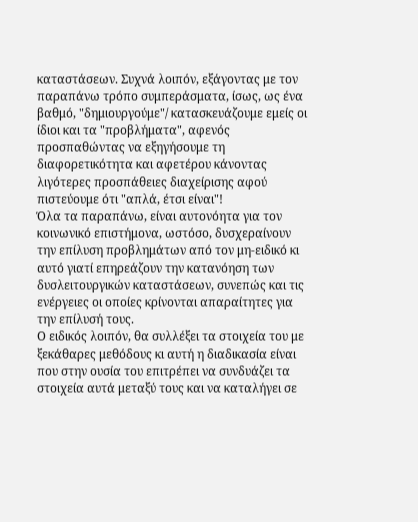καταστάσεων. Συχνά λοιπόν, εξάγοντας με τον παραπάνω τρόπο συμπεράσματα, ίσως, ως ένα βαθμό, "δημιουργούμε"/ κατασκευάζουμε εμείς οι ίδιοι και τα "προβλήματα", αφενός προσπαθώντας να εξηγήσουμε τη διαφορετικότητα και αφετέρου κάνοντας λιγότερες προσπάθειες διαχείρισης αφού πιστεύουμε ότι "απλά, έτσι είναι"!
Όλα τα παραπάνω, είναι αυτονόητα για τον κοινωνικό επιστήμονα, ωστόσο, δυσχεραίνουν την επίλυση προβλημάτων από τον μη-ειδικό κι αυτό γιατί επηρεάζουν την κατανόηση των δυσλειτουργικών καταστάσεων, συνεπώς και τις ενέργειες οι οποίες κρίνονται απαραίτητες για την επίλυσή τους.
Ο ειδικός λοιπόν, θα συλλέξει τα στοιχεία του με ξεκάθαρες μεθόδους κι αυτή η διαδικασία είναι που στην ουσία του επιτρέπει να συνδυάζει τα στοιχεία αυτά μεταξύ τους και να καταλήγει σε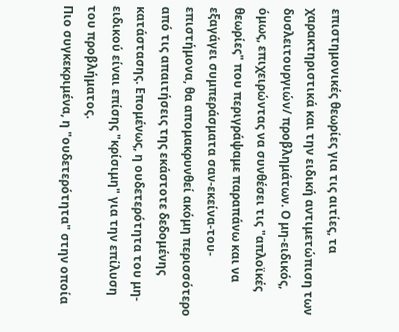επιστημονικές θεωρίες για τις αιτίες, τα χαρακτηριστικά και την ειδική αντιμετώπιση των δυσλειτουργιών/ προβλημάτων. Ο μη-ειδικός, όμως, επιχειρώντας να συνθέσει τις "απλοϊκές θεωρίες" που περιγράψαμε παραπάνω και να εξαγάγει συμπεράσματα σαν-εκείνα-του-επιστήμονα, θα απομακρυνθεί ακόμη περισσότερο από τις απαιτήσεις της εκάστοτε δεδομένης κατάστασης. Επομένως, η ουδετερότητα του μη-ειδικού είναι επίσης "κρίσιμη" για την επίλυση του προβλήματος.
Πιο συγκεκριμένα, η "ουδετερότητα" στην οποία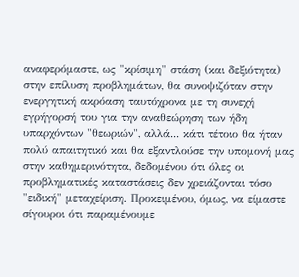αναφερόμαστε, ως "κρίσιμη" στάση (και δεξιότητα) στην επίλυση προβλημάτων, θα συνοψιζόταν στην ενεργητική ακρόαση ταυτόχρονα με τη συνεχή εγρήγορσή του για την αναθεώρηση των ήδη υπαρχόντων "θεωριών", αλλά... κάτι τέτοιο θα ήταν πολύ απαιτητικό και θα εξαντλούσε την υπομονή μας στην καθημερινότητα, δεδομένου ότι όλες οι προβληματικές καταστάσεις δεν χρειάζονται τόσο "ειδική" μεταχείριση. Προκειμένου, όμως, να είμαστε σίγουροι ότι παραμένουμε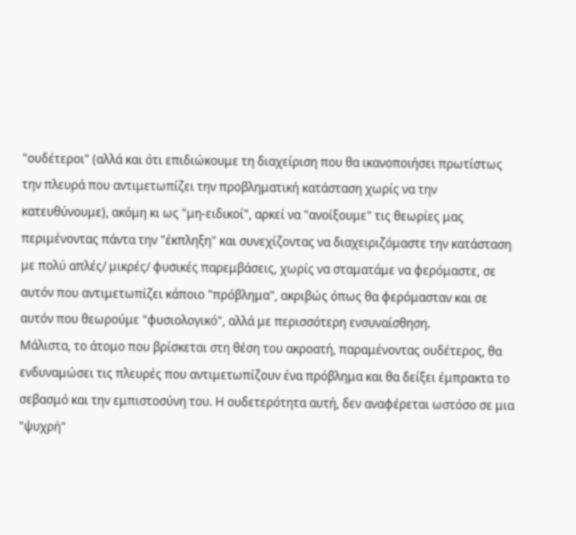"ουδέτεροι" (αλλά και ότι επιδιώκουμε τη διαχείριση που θα ικανοποιήσει πρωτίστως την πλευρά που αντιμετωπίζει την προβληματική κατάσταση χωρίς να την κατευθύνουμε), ακόμη κι ως "μη-ειδικοί", αρκεί να "ανοίξουμε" τις θεωρίες μας περιμένοντας πάντα την "έκπληξη" και συνεχίζοντας να διαχειριζόμαστε την κατάσταση με πολύ απλές/ μικρές/ φυσικές παρεμβάσεις, χωρίς να σταματάμε να φερόμαστε, σε αυτόν που αντιμετωπίζει κάποιο "πρόβλημα", ακριβώς όπως θα φερόμασταν και σε αυτόν που θεωρούμε "φυσιολογικό", αλλά με περισσότερη ενσυναίσθηση.
Μάλιστα, το άτομο που βρίσκεται στη θέση του ακροατή, παραμένοντας ουδέτερος, θα ενδυναμώσει τις πλευρές που αντιμετωπίζουν ένα πρόβλημα και θα δείξει έμπρακτα το σεβασμό και την εμπιστοσύνη του. Η ουδετερότητα αυτή, δεν αναφέρεται ωστόσο σε μια "ψυχρή"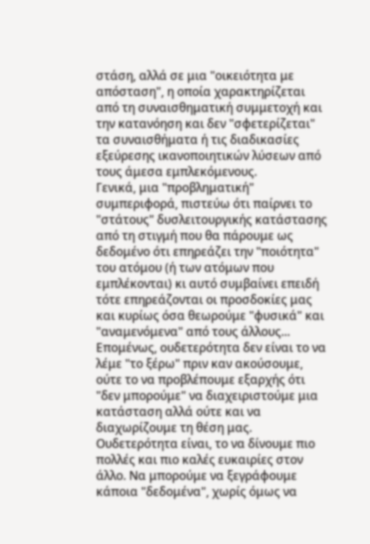στάση, αλλά σε μια "οικειότητα με απόσταση", η οποία χαρακτηρίζεται από τη συναισθηματική συμμετοχή και την κατανόηση και δεν "σφετερίζεται" τα συναισθήματα ή τις διαδικασίες εξεύρεσης ικανοποιητικών λύσεων από τους άμεσα εμπλεκόμενους.
Γενικά, μια "προβληματική" συμπεριφορά, πιστεύω ότι παίρνει το "στάτους" δυσλειτουργικής κατάστασης από τη στιγμή που θα πάρουμε ως δεδομένο ότι επηρεάζει την "ποιότητα" του ατόμου (ή των ατόμων που εμπλέκονται) κι αυτό συμβαίνει επειδή τότε επηρεάζονται οι προσδοκίες μας και κυρίως όσα θεωρούμε "φυσικά" και "αναμενόμενα" από τους άλλους... Επομένως, ουδετερότητα δεν είναι το να λέμε "το ξέρω" πριν καν ακούσουμε, ούτε το να προβλέπουμε εξαρχής ότι "δεν μπορούμε" να διαχειριστούμε μια κατάσταση αλλά ούτε και να διαχωρίζουμε τη θέση μας. Ουδετερότητα είναι, το να δίνουμε πιο πολλές και πιο καλές ευκαιρίες στον άλλο. Να μπορούμε να ξεγράφουμε κάποια "δεδομένα", χωρίς όμως να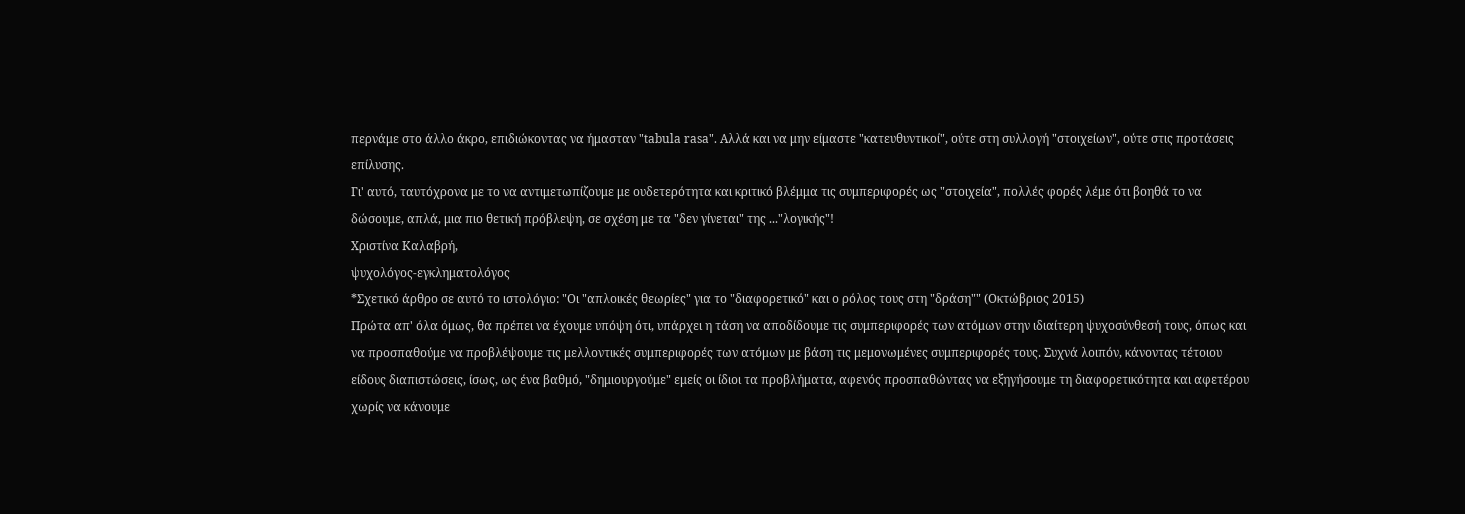περνάμε στο άλλο άκρο, επιδιώκοντας να ήμασταν "tabula rasa". Αλλά και να μην είμαστε "κατευθυντικοί", ούτε στη συλλογή "στοιχείων", ούτε στις προτάσεις επίλυσης.
Γι' αυτό, ταυτόχρονα με το να αντιμετωπίζουμε με ουδετερότητα και κριτικό βλέμμα τις συμπεριφορές ως "στοιχεία", πολλές φορές λέμε ότι βοηθά το να δώσουμε, απλά, μια πιο θετική πρόβλεψη, σε σχέση με τα "δεν γίνεται" της ..."λογικής"!
Χριστίνα Καλαβρή,
ψυχολόγος-εγκληματολόγος
*Σχετικό άρθρο σε αυτό το ιστολόγιο: "Οι "απλοικές θεωρίες" για το "διαφορετικό" και ο ρόλος τους στη "δράση"" (Οκτώβριος 2015)
Πρώτα απ' όλα όμως, θα πρέπει να έχουμε υπόψη ότι, υπάρχει η τάση να αποδίδουμε τις συμπεριφορές των ατόμων στην ιδιαίτερη ψυχοσύνθεσή τους, όπως και να προσπαθούμε να προβλέψουμε τις μελλοντικές συμπεριφορές των ατόμων με βάση τις μεμονωμένες συμπεριφορές τους. Συχνά λοιπόν, κάνοντας τέτοιου είδους διαπιστώσεις, ίσως, ως ένα βαθμό, "δημιουργούμε" εμείς οι ίδιοι τα προβλήματα, αφενός προσπαθώντας να εξηγήσουμε τη διαφορετικότητα και αφετέρου χωρίς να κάνουμε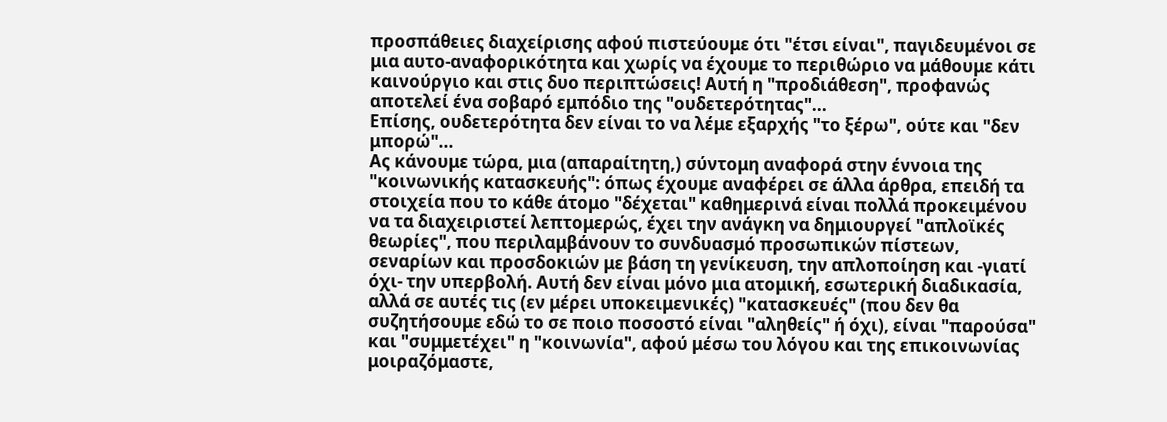προσπάθειες διαχείρισης αφού πιστεύουμε ότι "έτσι είναι", παγιδευμένοι σε μια αυτο-αναφορικότητα και χωρίς να έχουμε το περιθώριο να μάθουμε κάτι καινούργιο και στις δυο περιπτώσεις! Αυτή η "προδιάθεση", προφανώς αποτελεί ένα σοβαρό εμπόδιο της "ουδετερότητας"...
Επίσης, ουδετερότητα δεν είναι το να λέμε εξαρχής "το ξέρω", ούτε και "δεν μπορώ"...
Ας κάνουμε τώρα, μια (απαραίτητη,) σύντομη αναφορά στην έννοια της "κοινωνικής κατασκευής": όπως έχουμε αναφέρει σε άλλα άρθρα, επειδή τα στοιχεία που το κάθε άτομο "δέχεται" καθημερινά είναι πολλά προκειμένου να τα διαχειριστεί λεπτομερώς, έχει την ανάγκη να δημιουργεί "απλοϊκές θεωρίες", που περιλαμβάνουν το συνδυασμό προσωπικών πίστεων, σεναρίων και προσδοκιών με βάση τη γενίκευση, την απλοποίηση και -γιατί όχι- την υπερβολή. Αυτή δεν είναι μόνο μια ατομική, εσωτερική διαδικασία, αλλά σε αυτές τις (εν μέρει υποκειμενικές) "κατασκευές" (που δεν θα συζητήσουμε εδώ το σε ποιο ποσοστό είναι "αληθείς" ή όχι), είναι "παρούσα" και "συμμετέχει" η "κοινωνία", αφού μέσω του λόγου και της επικοινωνίας μοιραζόμαστε,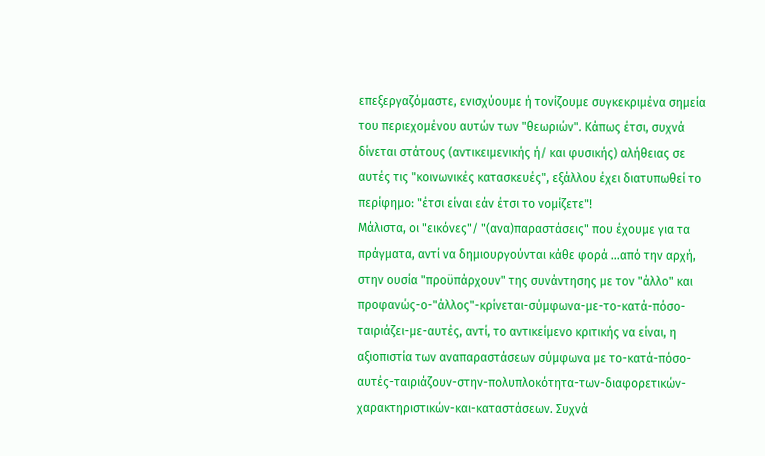επεξεργαζόμαστε, ενισχύουμε ή τονίζουμε συγκεκριμένα σημεία του περιεχομένου αυτών των "θεωριών". Κάπως έτσι, συχνά δίνεται στάτους (αντικειμενικής ή/ και φυσικής) αλήθειας σε αυτές τις "κοινωνικές κατασκευές", εξάλλου έχει διατυπωθεί το περίφημο: "έτσι είναι εάν έτσι το νομίζετε"!
Μάλιστα, οι "εικόνες"/ "(ανα)παραστάσεις" που έχουμε για τα πράγματα, αντί να δημιουργούνται κάθε φορά ...από την αρχή, στην ουσία "προϋπάρχουν" της συνάντησης με τον "άλλο" και προφανώς-ο-"άλλος"-κρίνεται-σύμφωνα-με-το-κατά-πόσο-ταιριάζει-με-αυτές, αντί, το αντικείμενο κριτικής να είναι, η αξιοπιστία των αναπαραστάσεων σύμφωνα με το-κατά-πόσο-αυτές-ταιριάζουν-στην-πολυπλοκότητα-των-διαφορετικών-χαρακτηριστικών-και-καταστάσεων. Συχνά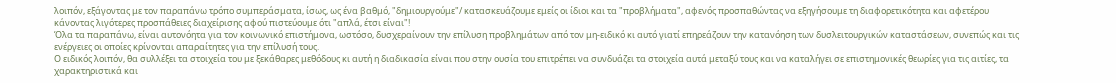λοιπόν, εξάγοντας με τον παραπάνω τρόπο συμπεράσματα, ίσως, ως ένα βαθμό, "δημιουργούμε"/ κατασκευάζουμε εμείς οι ίδιοι και τα "προβλήματα", αφενός προσπαθώντας να εξηγήσουμε τη διαφορετικότητα και αφετέρου κάνοντας λιγότερες προσπάθειες διαχείρισης αφού πιστεύουμε ότι "απλά, έτσι είναι"!
Όλα τα παραπάνω, είναι αυτονόητα για τον κοινωνικό επιστήμονα, ωστόσο, δυσχεραίνουν την επίλυση προβλημάτων από τον μη-ειδικό κι αυτό γιατί επηρεάζουν την κατανόηση των δυσλειτουργικών καταστάσεων, συνεπώς και τις ενέργειες οι οποίες κρίνονται απαραίτητες για την επίλυσή τους.
Ο ειδικός λοιπόν, θα συλλέξει τα στοιχεία του με ξεκάθαρες μεθόδους κι αυτή η διαδικασία είναι που στην ουσία του επιτρέπει να συνδυάζει τα στοιχεία αυτά μεταξύ τους και να καταλήγει σε επιστημονικές θεωρίες για τις αιτίες, τα χαρακτηριστικά και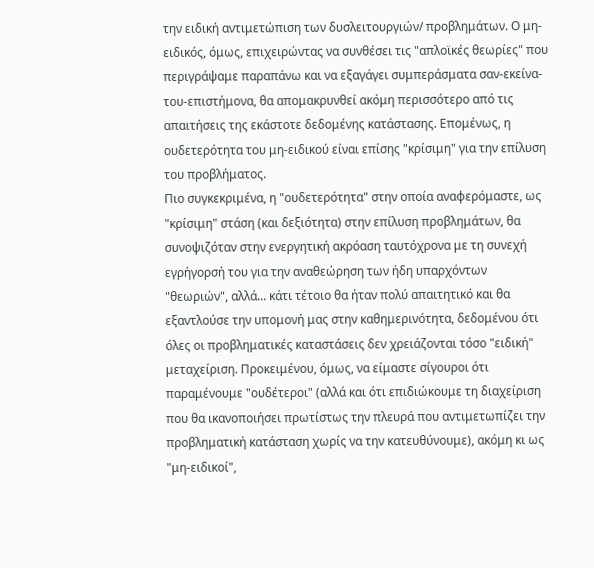την ειδική αντιμετώπιση των δυσλειτουργιών/ προβλημάτων. Ο μη-ειδικός, όμως, επιχειρώντας να συνθέσει τις "απλοϊκές θεωρίες" που περιγράψαμε παραπάνω και να εξαγάγει συμπεράσματα σαν-εκείνα-του-επιστήμονα, θα απομακρυνθεί ακόμη περισσότερο από τις απαιτήσεις της εκάστοτε δεδομένης κατάστασης. Επομένως, η ουδετερότητα του μη-ειδικού είναι επίσης "κρίσιμη" για την επίλυση του προβλήματος.
Πιο συγκεκριμένα, η "ουδετερότητα" στην οποία αναφερόμαστε, ως "κρίσιμη" στάση (και δεξιότητα) στην επίλυση προβλημάτων, θα συνοψιζόταν στην ενεργητική ακρόαση ταυτόχρονα με τη συνεχή εγρήγορσή του για την αναθεώρηση των ήδη υπαρχόντων "θεωριών", αλλά... κάτι τέτοιο θα ήταν πολύ απαιτητικό και θα εξαντλούσε την υπομονή μας στην καθημερινότητα, δεδομένου ότι όλες οι προβληματικές καταστάσεις δεν χρειάζονται τόσο "ειδική" μεταχείριση. Προκειμένου, όμως, να είμαστε σίγουροι ότι παραμένουμε "ουδέτεροι" (αλλά και ότι επιδιώκουμε τη διαχείριση που θα ικανοποιήσει πρωτίστως την πλευρά που αντιμετωπίζει την προβληματική κατάσταση χωρίς να την κατευθύνουμε), ακόμη κι ως "μη-ειδικοί",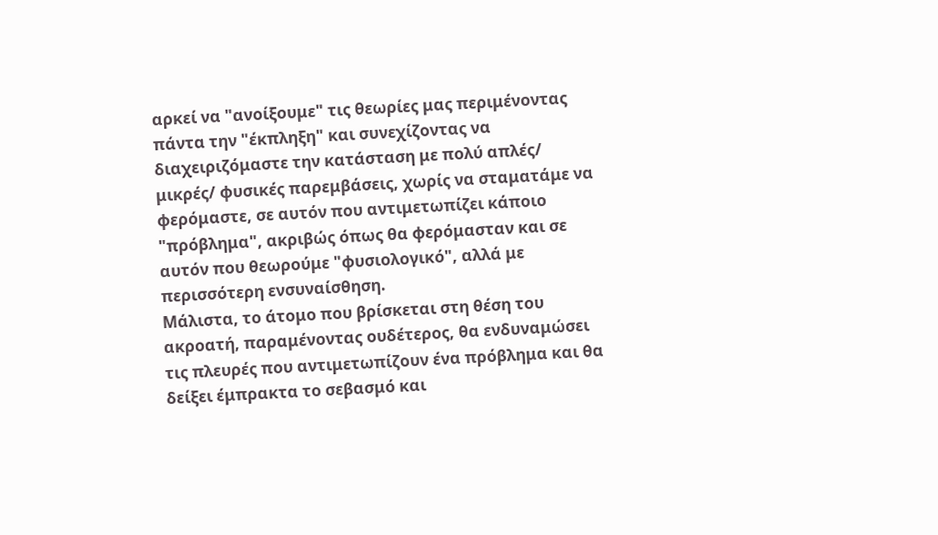αρκεί να "ανοίξουμε" τις θεωρίες μας περιμένοντας πάντα την "έκπληξη" και συνεχίζοντας να διαχειριζόμαστε την κατάσταση με πολύ απλές/ μικρές/ φυσικές παρεμβάσεις, χωρίς να σταματάμε να φερόμαστε, σε αυτόν που αντιμετωπίζει κάποιο "πρόβλημα", ακριβώς όπως θα φερόμασταν και σε αυτόν που θεωρούμε "φυσιολογικό", αλλά με περισσότερη ενσυναίσθηση.
Μάλιστα, το άτομο που βρίσκεται στη θέση του ακροατή, παραμένοντας ουδέτερος, θα ενδυναμώσει τις πλευρές που αντιμετωπίζουν ένα πρόβλημα και θα δείξει έμπρακτα το σεβασμό και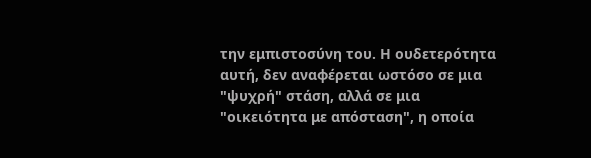την εμπιστοσύνη του. Η ουδετερότητα αυτή, δεν αναφέρεται ωστόσο σε μια "ψυχρή" στάση, αλλά σε μια "οικειότητα με απόσταση", η οποία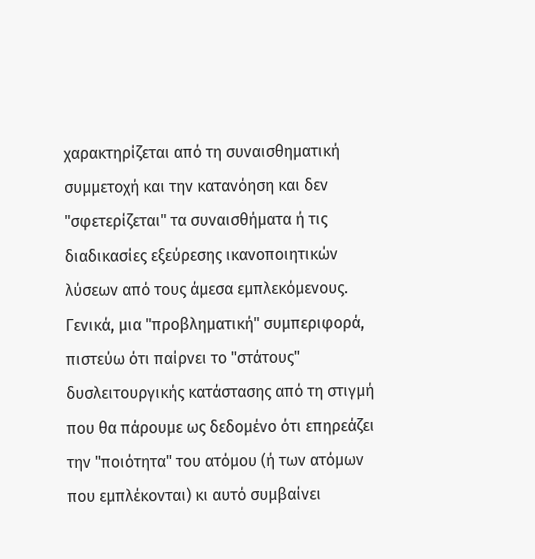χαρακτηρίζεται από τη συναισθηματική συμμετοχή και την κατανόηση και δεν "σφετερίζεται" τα συναισθήματα ή τις διαδικασίες εξεύρεσης ικανοποιητικών λύσεων από τους άμεσα εμπλεκόμενους.
Γενικά, μια "προβληματική" συμπεριφορά, πιστεύω ότι παίρνει το "στάτους" δυσλειτουργικής κατάστασης από τη στιγμή που θα πάρουμε ως δεδομένο ότι επηρεάζει την "ποιότητα" του ατόμου (ή των ατόμων που εμπλέκονται) κι αυτό συμβαίνει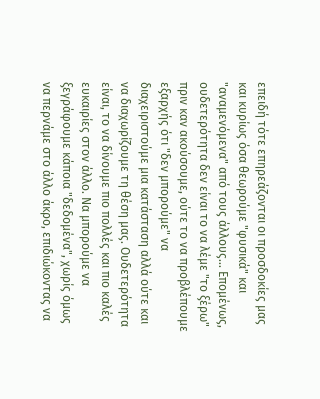επειδή τότε επηρεάζονται οι προσδοκίες μας και κυρίως όσα θεωρούμε "φυσικά" και "αναμενόμενα" από τους άλλους... Επομένως, ουδετερότητα δεν είναι το να λέμε "το ξέρω" πριν καν ακούσουμε, ούτε το να προβλέπουμε εξαρχής ότι "δεν μπορούμε" να διαχειριστούμε μια κατάσταση αλλά ούτε και να διαχωρίζουμε τη θέση μας. Ουδετερότητα είναι, το να δίνουμε πιο πολλές και πιο καλές ευκαιρίες στον άλλο. Να μπορούμε να ξεγράφουμε κάποια "δεδομένα", χωρίς όμως να περνάμε στο άλλο άκρο, επιδιώκοντας να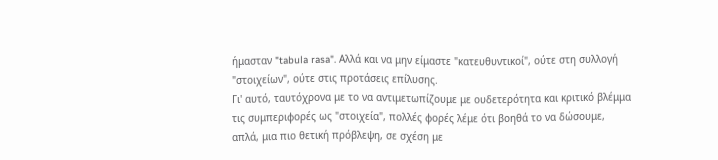ήμασταν "tabula rasa". Αλλά και να μην είμαστε "κατευθυντικοί", ούτε στη συλλογή "στοιχείων", ούτε στις προτάσεις επίλυσης.
Γι' αυτό, ταυτόχρονα με το να αντιμετωπίζουμε με ουδετερότητα και κριτικό βλέμμα τις συμπεριφορές ως "στοιχεία", πολλές φορές λέμε ότι βοηθά το να δώσουμε, απλά, μια πιο θετική πρόβλεψη, σε σχέση με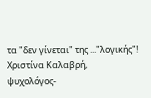τα "δεν γίνεται" της ..."λογικής"!
Χριστίνα Καλαβρή,
ψυχολόγος-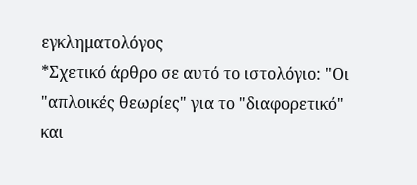εγκληματολόγος
*Σχετικό άρθρο σε αυτό το ιστολόγιο: "Οι "απλοικές θεωρίες" για το "διαφορετικό" και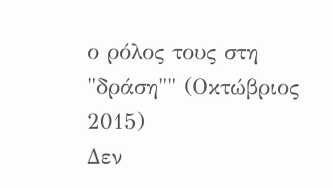ο ρόλος τους στη "δράση"" (Οκτώβριος 2015)
Δεν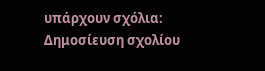υπάρχουν σχόλια:
Δημοσίευση σχολίου